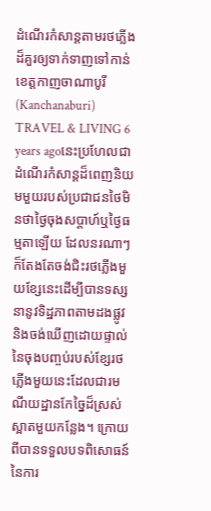ដំណើរកំសាន្តតាមរថភ្លើងដ៏គួរឲ្យទាក់ទាញទៅកាន់ខេត្តកាញចាណាបូរី (Kanchanaburi)
TRAVEL & LIVING 6 years agoនេះប្រហែលជាដំណើរកំសាន្តដ៏ពេញនិយមមួយរបស់ប្រជាជនថៃមិនថាថ្ងៃចុងសប្តាហ៍ឬថ្ងៃធម្មតាឡើយ ដែលនរណាៗក៏តែងតែចង់ជិះរថភ្លើងមួយខ្សែនេះដើម្បីបានទស្សនានូវទិដ្ឋភាពតាមដងផ្លូវ និងចង់ឃើញដោយផ្ទាល់នៃចុងបញ្ចប់របស់ខ្សែរថភ្លើងមួយនេះដែលជារមណីយដ្ឋានកែច្នៃដ៏ស្រស់ស្អាតមួយកន្លែង។ ក្រោយពីបានទទួលបទពិសោធន៍នៃការ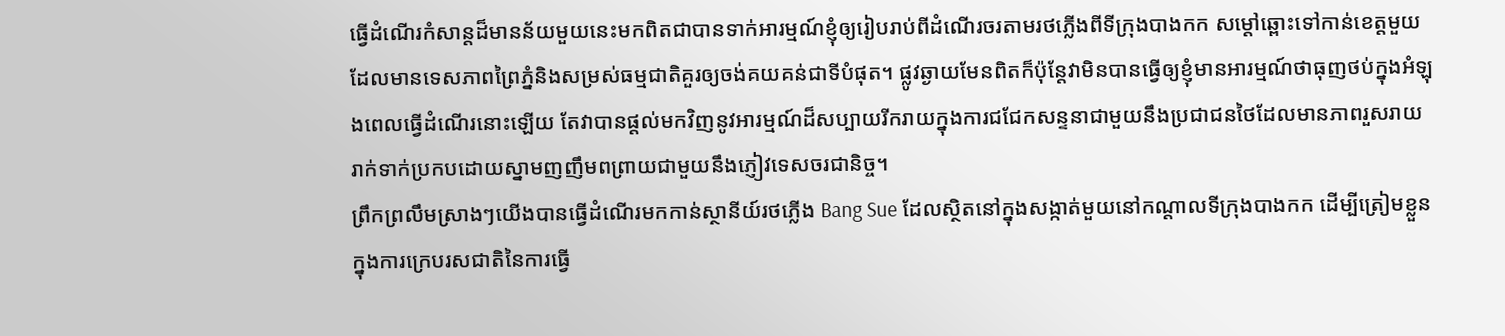ធ្វើដំណើរកំសាន្តដ៏មានន័យមួយនេះមកពិតជាបានទាក់អារម្មណ៍ខ្ញុំឲ្យរៀបរាប់ពីដំណើរចរតាមរថភ្លើងពីទីក្រុងបាងកក សម្តៅឆ្ពោះទៅកាន់ខេត្តមួយដែលមានទេសភាពព្រៃភ្នំនិងសម្រស់ធម្មជាតិគួរឲ្យចង់គយគន់ជាទីបំផុត។ ផ្លូវឆ្ងាយមែនពិតក៏ប៉ុន្តែវាមិនបានធ្វើឲ្យខ្ញុំមានអារម្មណ៍ថាធុញថប់ក្នុងអំឡុងពេលធ្វើដំណើរនោះឡើយ តែវាបានផ្តល់មកវិញនូវអារម្មណ៍ដ៏សប្បាយរីករាយក្នុងការជជែកសន្ទនាជាមួយនឹងប្រជាជនថៃដែលមានភាពរួសរាយរាក់ទាក់ប្រកបដោយស្នាមញញឹមពព្រាយជាមួយនឹងភ្ញៀវទេសចរជានិច្ច។
ព្រឹកព្រលឹមស្រាងៗយើងបានធ្វើដំណើរមកកាន់ស្ថានីយ៍រថភ្លើង Bang Sue ដែលស្ថិតនៅក្នុងសង្កាត់មួយនៅកណ្តាលទីក្រុងបាងកក ដើម្បីត្រៀមខ្លួនក្នុងការក្រេបរសជាតិនៃការធ្វើ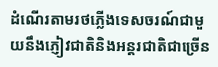ដំណើរតាមរថភ្លើងទេសចរណ៍ជាមួយនឹងភ្ញៀវជាតិនិងអន្តរជាតិជាច្រើន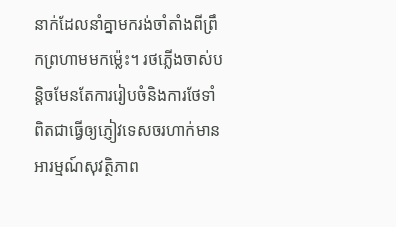នាក់ដែលនាំគ្នាមករង់ចាំតាំងពីព្រឹកព្រហាមមកម្ល៉េះ។ រថភ្លើងចាស់បន្តិចមែនតែការរៀបចំនិងការថែទាំពិតជាធ្វើឲ្យភ្ញៀវទេសចរហាក់មានអារម្មណ៍សុវត្ថិភាព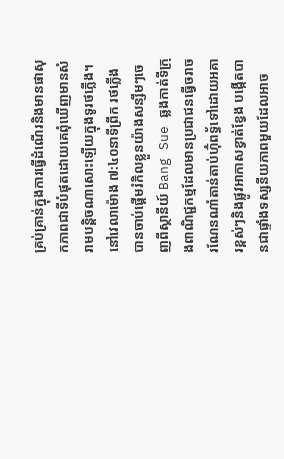គ្រប់គ្រាន់ក្នុងការធ្វើដំណើរនិងមានផាសុកភាពជាទីបំផុតដោយគេពុំឃើញមានសំរាមបន្តិចណាសោះឡើយក្នុងទូរថភ្លើង។ នៅវេលាម៉ោង ៧:៤០នាទីព្រឹក រថភ្លើង បានចាប់ផ្តើមរំកិលខ្លួនយ៉ាងសន្សឹមៗចេញពីស្ថានីយ៍ Bang Sue ឆ្លងកាត់ទីក្រុងពាណិជ្ជកម្មដែលមានប្រជាជនធ្វើចរាចរណែនណាំតាន់តាប់ហ៊ុំពទ្ធ័ទៅដោយអគារខ្ពស់ៗនិងផ្លូវអាកាសខ្វាត់ខ្វែង បង្កើតបានជាផ្ទាំងទស្សនីយភាពមួយដែលអាច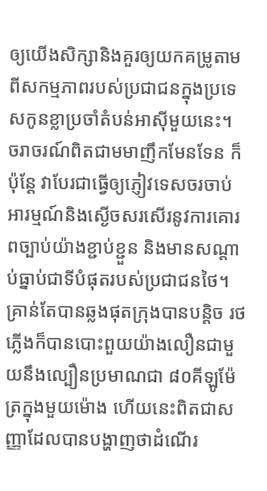ឲ្យយើងសិក្សានិងគួរឲ្យយកគម្រូតាមពីសកម្មភាពរបស់ប្រជាជនក្នុងប្រទេសកូនខ្លាប្រចាំតំបន់អាស៊ីមួយនេះ។
ចរាចរណ៍ពិតជាមមាញឹកមែនទែន ក៏ប៉ុន្តែ វាបែរជាធ្វើឲ្យភ្ញៀវទេសចរចាប់អារម្មណ៍និងស្ងើចសរសើរនូវការគោរពច្បាប់យ៉ាងខ្ជាប់ខ្ជួន និងមានសណ្តាប់ធ្នាប់ជាទីបំផុតរបស់ប្រជាជនថៃ។ គ្រាន់តែបានឆ្លងផុតក្រុងបានបន្តិច រថភ្លើងក៏បានបោះពួយយ៉ាងលឿនជាមួយនឹងល្បឿនប្រមាណជា ៨០គីឡូម៉ែត្រក្នុងមួយម៉ោង ហើយនេះពិតជាសញ្ញាដែលបានបង្ហាញថាដំណើរ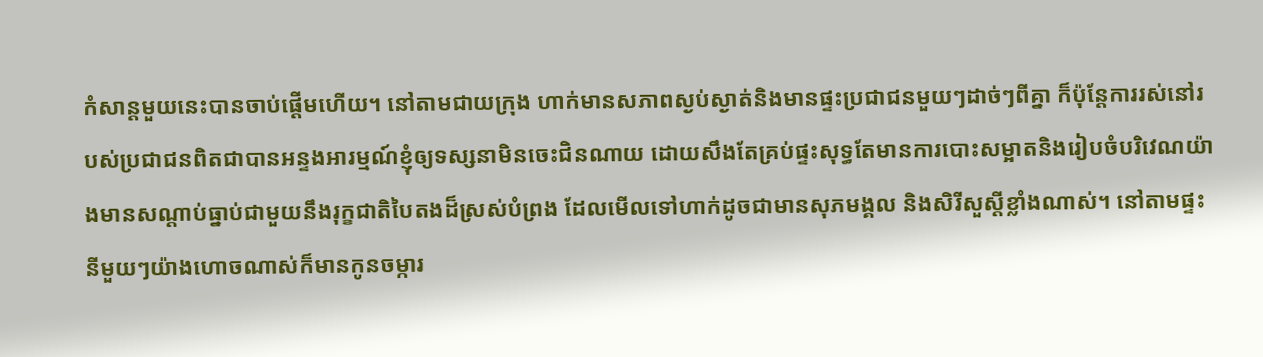កំសាន្តមួយនេះបានចាប់ផ្តើមហើយ។ នៅតាមជាយក្រុង ហាក់មានសភាពស្ងប់ស្ងាត់និងមានផ្ទះប្រជាជនមួយៗដាច់ៗពីគ្នា ក៏ប៉ុន្តែការរស់នៅរបស់ប្រជាជនពិតជាបានអន្ទងអារម្មណ៍ខ្ញុំឲ្យទស្សនាមិនចេះជិនណាយ ដោយសឹងតែគ្រប់ផ្ទះសុទ្ធតែមានការបោះសម្អាតនិងរៀបចំបរិវេណយ៉ាងមានសណ្តាប់ធ្នាប់ជាមួយនឹងរុក្ខជាតិបៃតងដ៏ស្រស់បំព្រង ដែលមើលទៅហាក់ដូចជាមានសុភមង្គល និងសិរីសួស្តីខ្លាំងណាស់។ នៅតាមផ្ទះនីមួយៗយ៉ាងហោចណាស់ក៏មានកូនចម្ការ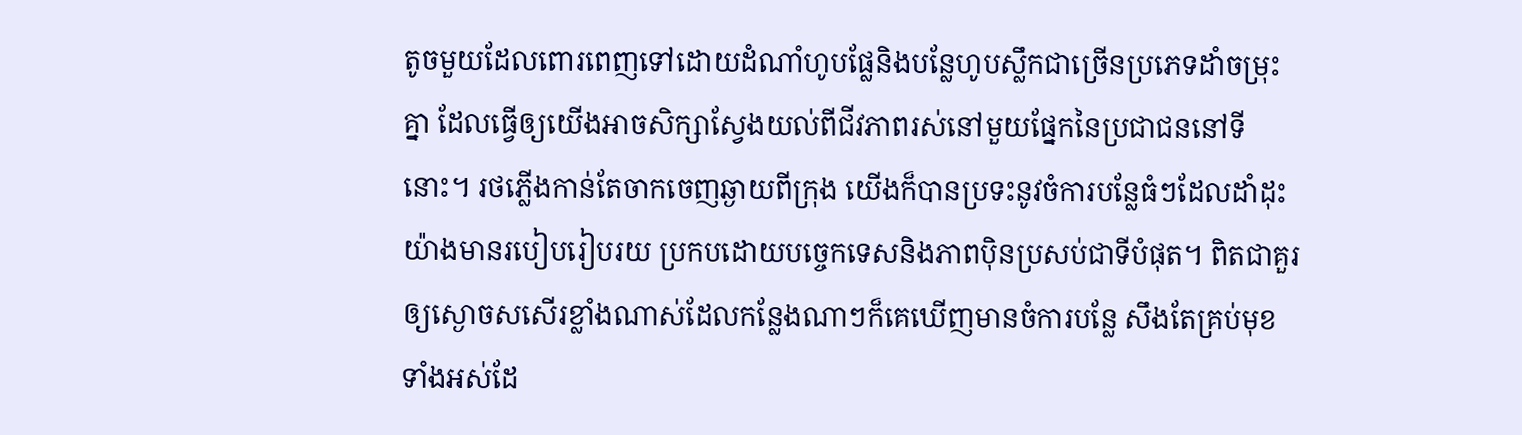តូចមួយដែលពោរពេញទៅដោយដំណាំហូបផ្លែនិងបន្លែហូបស្លឹកជាច្រើនប្រភេទដាំចម្រុះគ្នា ដែលធ្វើឲ្យយើងអាចសិក្សាស្វែងយល់ពីជីវភាពរស់នៅមួយផ្នែកនៃប្រជាជននៅទីនោះ។ រថភ្លើងកាន់តែចាកចេញឆ្ងាយពីក្រុង យើងក៏បានប្រទះនូវចំការបន្លែធំៗដែលដាំដុះយ៉ាងមានរបៀបរៀបរយ ប្រកបដោយបច្ចេកទេសនិងភាពប៉ិនប្រសប់ជាទីបំផុត។ ពិតជាគួរឲ្យស្ងោចសសើរខ្លាំងណាស់ដែលកន្លែងណាៗក៏គេឃើញមានចំការបន្លែ សឹងតែគ្រប់មុខទាំងអស់ដែ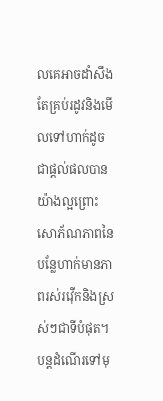លគេអាចដាំសឹងតែគ្រប់រដូវនិងមើលទៅហាក់ដូចជាផ្តល់ផលបានយ៉ាងល្អព្រោះ សោភ័ណភាពនៃបន្លែហាក់មានភាពរស់រវ៉ើកនិងស្រស់ៗជាទីបំផុត។ បន្តដំណើរទៅមុ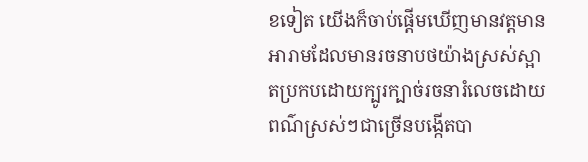ខទៀត យើងក៏ចាប់ផ្តើមឃើញមានវត្តមានអារាមដែលមានរចនាបថយ៉ាងស្រស់ស្អាតប្រកបដោយក្បូរក្បាច់រចនារំលេចដោយពណ៌ស្រស់ៗជាច្រើនបង្កើតបា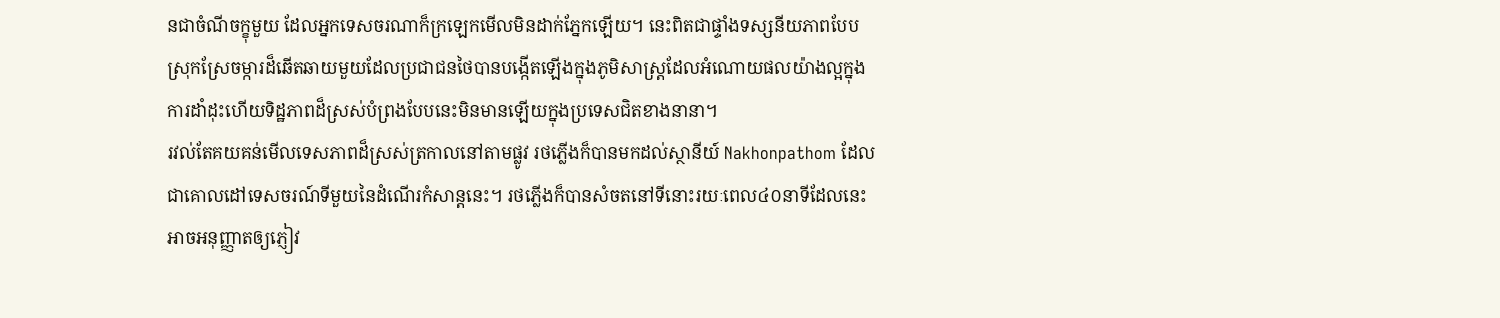នជាចំណីចក្ខុមួយ ដែលអ្នកទេសចរណាក៏ក្រឡេកមើលមិនដាក់ភ្នែកឡើយ។ នេះពិតជាផ្ទាំងទស្សនីយភាពបែបស្រុកស្រែចម្ការដ៏ឆើតឆាយមួយដែលប្រជាជនថៃបានបង្កើតឡើងក្នុងភូមិសាស្រ្តដែលអំណោយផលយ៉ាងល្អក្នុងការដាំដុះហើយទិដ្ឋភាពដ៏ស្រស់បំព្រងបែបនេះមិនមានឡើយក្នុងប្រទេសជិតខាងនានា។
រវល់តែគយគន់មើលទេសភាពដ៏ស្រស់ត្រកាលនៅតាមផ្លូវ រថភ្លើងក៏បានមកដល់ស្ថានីយ៍ Nakhonpathom ដែលជាគោលដៅទេសចរណ៍ទីមួយនៃដំណើរកំសាន្តនេះ។ រថភ្លើងក៏បានសំចតនៅទីនោះរយៈពេល៤០នាទីដែលនេះអាចអនុញ្ញាតឲ្យភ្ញៀវ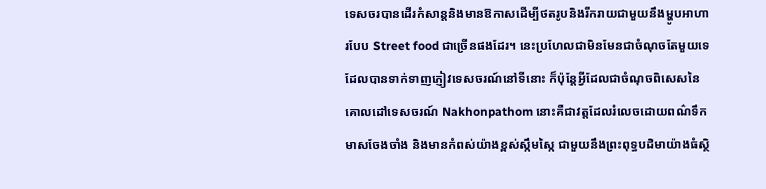ទេសចរបានដើរកំសាន្តនិងមានឱកាសដើម្បីថតរូបនិងរីករាយជាមួយនឹងម្ហូបអាហារបែប Street food ជាច្រើនផងដែរ។ នេះប្រហែលជាមិនមែនជាចំណុចតែមួយទេដែលបានទាក់ទាញភ្ញៀវទេសចរណ៍នៅទីនោះ ក៏ប៉ុន្តែអ្វីដែលជាចំណុចពិសេសនៃគោលដៅទេសចរណ៍ Nakhonpathom នោះគឺជាវត្តដែលរំលេចដោយពណ៌ទឹកមាសចែងចាំង និងមានកំពស់យ៉ាងខ្ពស់ស្កឹមស្កៃ ជាមួយនឹងព្រះពុទ្ធបដិមាយ៉ាងធំស្ថិ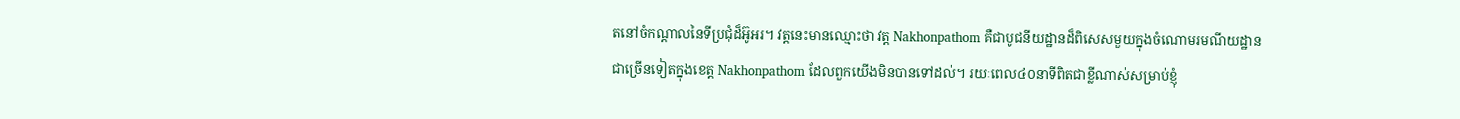តនៅចំកណ្តាលនៃទីប្រជុំដ៏អ៊ូអរ។ វត្តនេះមានឈ្មោះថា វត្ត Nakhonpathom គឺជាបូជនីយដ្ឋានដ៏ពិសេសមួយក្នុងចំណោមរមណីយដ្ឋានជាច្រើនទៀតក្នុងខេត្ត Nakhonpathom ដែលពួកយើងមិនបានទៅដល់។ រយៈពេល៤០នាទីពិតជាខ្លីណាស់សម្រាប់ខ្ញុំ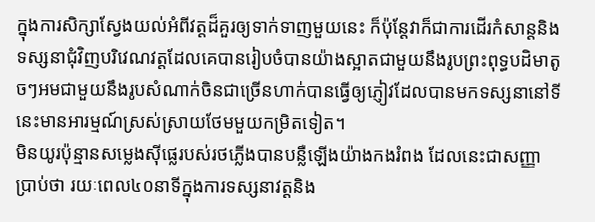ក្នុងការសិក្សាស្វែងយល់អំពីវត្តដ៏គួរឲ្យទាក់ទាញមួយនេះ ក៏ប៉ុន្តែវាក៏ជាការដើរកំសាន្តនិងទស្សនាជុំវិញបរិវេណវត្តដែលគេបានរៀបចំបានយ៉ាងស្អាតជាមួយនឹងរូបព្រះពុទ្ធបដិមាតូចៗអមជាមួយនឹងរូបសំណាក់ចិនជាច្រើនហាក់បានធ្វើឲ្យភ្ញៀវដែលបានមកទស្សនានៅទីនេះមានអារម្មណ៍ស្រស់ស្រាយថែមមួយកម្រិតទៀត។
មិនយូរប៉ុន្មានសម្លេងស៊ីផ្លេរបស់រថភ្លើងបានបន្លឺឡើងយ៉ាងកងរំពង ដែលនេះជាសញ្ញាប្រាប់ថា រយៈពេល៤០នាទីក្នុងការទស្សនាវត្តនិង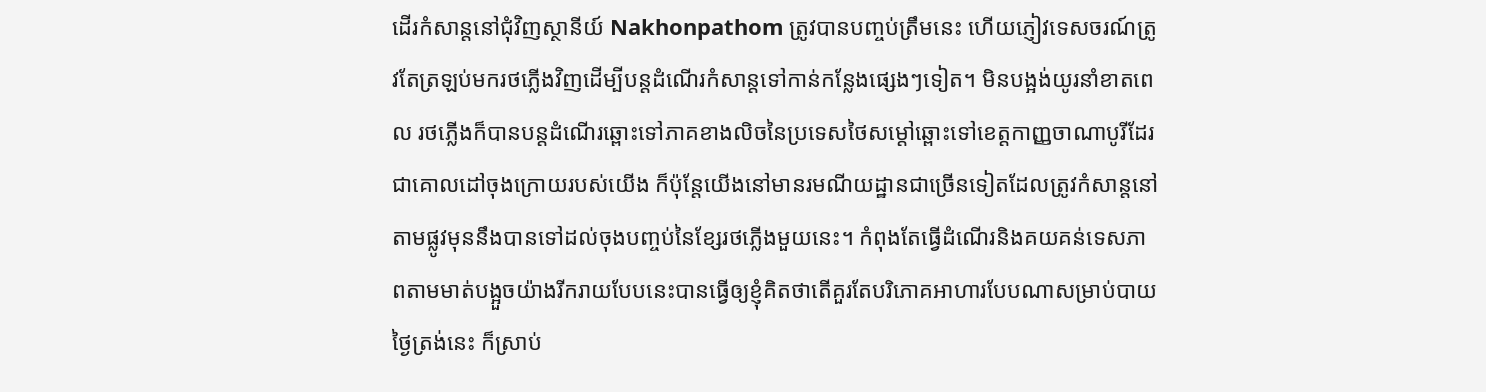ដើរកំសាន្តនៅជុំវិញស្ថានីយ៍ Nakhonpathom ត្រូវបានបញ្ចប់ត្រឹមនេះ ហើយភ្ញៀវទេសចរណ៍ត្រូវតែត្រឡប់មករថភ្លើងវិញដើម្បីបន្តដំណើរកំសាន្តទៅកាន់កន្លែងផ្សេងៗទៀត។ មិនបង្អង់យូរនាំខាតពេល រថភ្លើងក៏បានបន្តដំណើរឆ្ពោះទៅភាគខាងលិចនៃប្រទេសថៃសម្តៅឆ្ពោះទៅខេត្តកាញ្ញចាណាបូរីដែរជាគោលដៅចុងក្រោយរបស់យើង ក៏ប៉ុន្តែយើងនៅមានរមណីយដ្ឋានជាច្រើនទៀតដែលត្រូវកំសាន្តនៅតាមផ្លូវមុននឹងបានទៅដល់ចុងបញ្ចប់នៃខ្សែរថភ្លើងមួយនេះ។ កំពុងតែធ្វើដំណើរនិងគយគន់ទេសភាពតាមមាត់បង្អួចយ៉ាងរីករាយបែបនេះបានធ្វើឲ្យខ្ញុំគិតថាតើគួរតែបរិភោគអាហារបែបណាសម្រាប់បាយថ្ងៃត្រង់នេះ ក៏ស្រាប់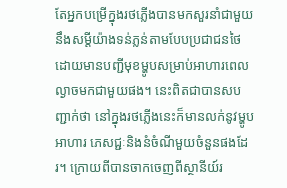តែអ្នកបម្រើក្នុងរថភ្លើងបានមកសួរនាំជាមួយនឹងសម្តីយ៉ាងទន់ភ្លន់តាមបែបប្រជាជនថៃដោយមានបញ្ជីមុខម្ហូបសម្រាប់អាហារពេលល្ងាចមកជាមួយផង។ នេះពិតជាបានសបញ្ជាក់ថា នៅក្នុងរថភ្លើងនេះក៏មានលក់នូវម្ហូបអាហារ ភេសជ្ជៈនិងនំចំណីមួយចំនួនផងដែរ។ ក្រោយពីបានចាកចេញពីស្ថានីយ៍រ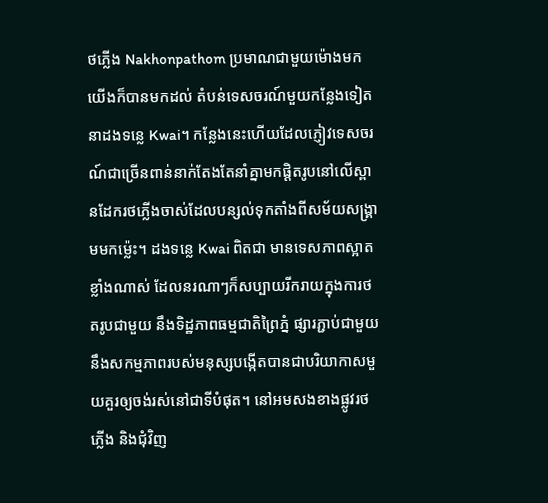ថភ្លើង Nakhonpathom ប្រមាណជាមួយម៉ោងមក យើងក៏បានមកដល់ តំបន់ទេសចរណ៍មួយកន្លែងទៀតនាដងទន្លេ Kwai។ កន្លែងនេះហើយដែលភ្ញៀវទេសចរណ៍ជាច្រើនពាន់នាក់តែងតែនាំគ្នាមកផ្តិតរូបនៅលើស្ពានដែករថភ្លើងចាស់ដែលបន្សល់ទុកតាំងពីសម័យសង្គ្រាមមកម្ល៉េះ។ ដងទន្លេ Kwai ពិតជា មានទេសភាពស្អាតខ្លាំងណាស់ ដែលនរណាៗក៏សប្បាយរីករាយក្នុងការថតរូបជាមួយ នឹងទិដ្ឋភាពធម្មជាតិព្រៃភ្នំ ផ្សារភ្ជាប់ជាមួយនឹងសកម្មភាពរបស់មនុស្សបង្កើតបានជាបរិយាកាសមួយគួរឲ្យចង់រស់នៅជាទីបំផុត។ នៅអមសងខាងផ្លូវរថភ្លើង និងជុំវិញ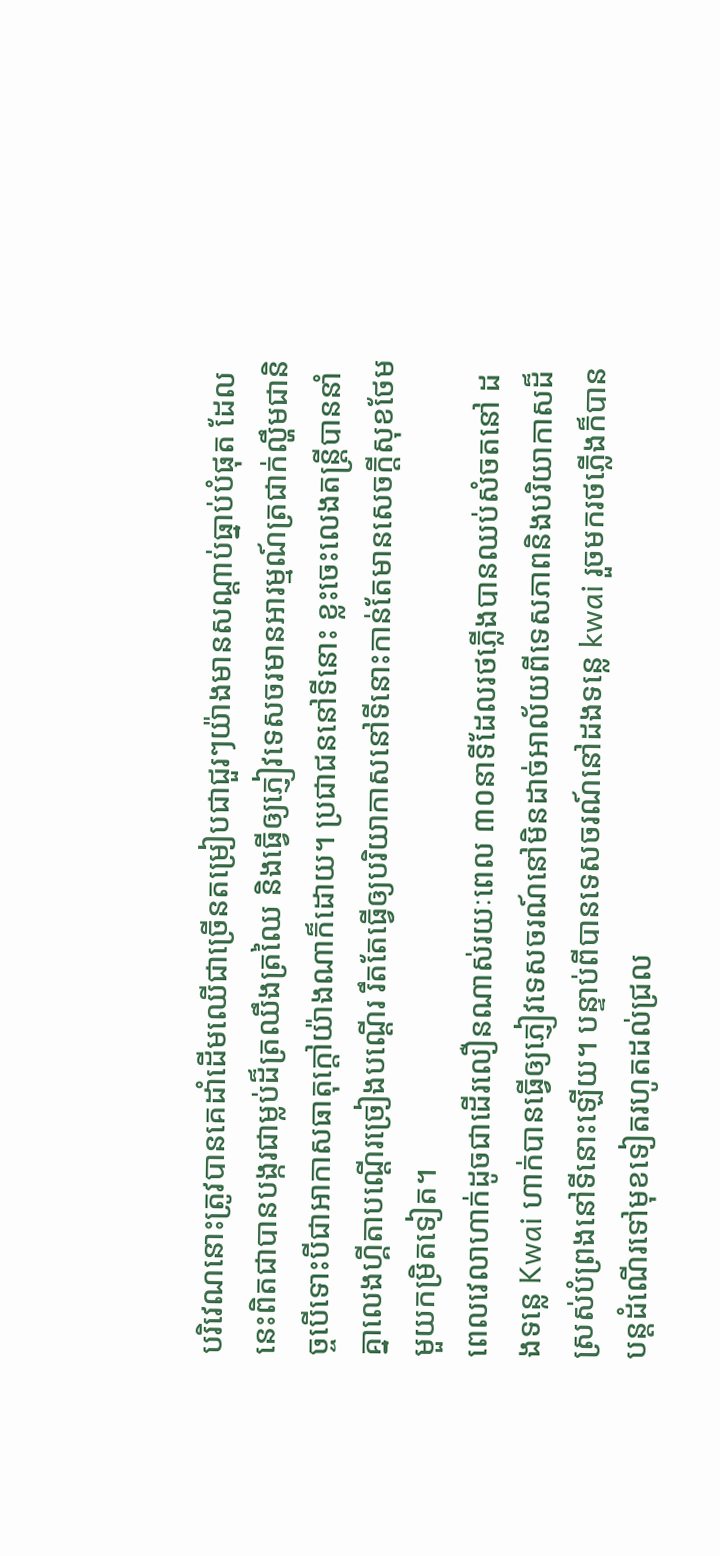បរិវេណនោះត្រូវបានគេដាំដើមឈើជាច្រើនតម្រៀបជាជួរៗយ៉ាងមានសណ្តាប់ធ្នាប់បំផុត ដែលនេះពិតជាបានបង្ករជាម្លប់ដ៏ត្រឈឹងត្រឈៃ និងធ្វើឲ្យភ្ញៀវទេសចរមានអារម្មណ៍ត្រជាក់ល្ហឹមជានិច្ចបើទោះបីជាអាកាសធាតុក្តៅយ៉ាងណាក៏ដោយ។ ប្រជាជននៅទីនោះ ខ្លះចេះលេងតន្ត្រីបាននាំគ្នាលេងហ្គីតាបណ្តើរច្រៀងបណ្តើរ រឹតតែធ្វើឲ្យបរិយាកាសនៅទីនោះកាន់តែមានសេចក្តីសុខថែមមួយកម្រិតទៀត។
ពេលវេលាហាក់ដូចជាដើរលឿនណាស់រយៈពេល ៣០នាទីដែលរថភ្លើងបានឈប់សំចតនៅ ដងទន្លេ Kwai ហាក់បានធ្វើឲ្យភ្ញៀវទេសចរណ៍នៅមិនដាច់អាល័យពីទេសភាពនិងបរិយាកាសដ៏ស្រស់បំព្រងនៅទីនោះឡើយ។ បន្ទាប់ពីបានទេសចរណ៍នៅដងទន្លេ kwai រួចមករថភ្លើងក៏បានបន្តដំណើរទៅមុខទៀតរហូតដល់ជ្រល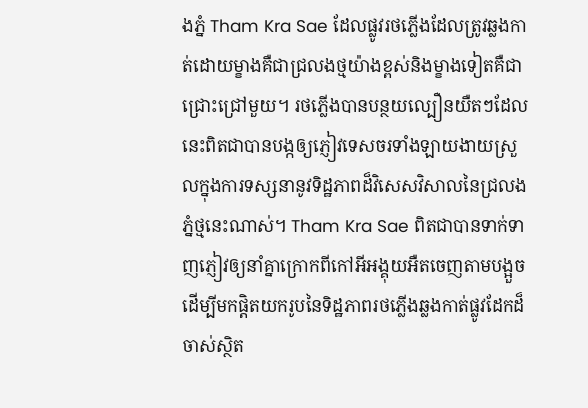ងភ្នំ Tham Kra Sae ដែលផ្លូវរថភ្លើងដែលត្រូវឆ្លងកាត់ដោយម្ខាងគឺជាជ្រលងថ្មយ៉ាងខ្ពស់និងម្ខាងទៀតគឺជាជ្រោះជ្រៅមួយ។ រថភ្លើងបានបន្ថយល្បឿនយឺតៗដែលនេះពិតជាបានបង្កឲ្យភ្ញៀវទេសចរទាំងឡាយងាយស្រួលក្នុងការទស្សនានូវទិដ្ឋភាពដ៏វិសេសវិសាលនៃជ្រលងភ្នំថ្មនេះណាស់។ Tham Kra Sae ពិតជាបានទាក់ទាញភ្ញៀវឲ្យនាំគ្នាក្រោកពីកៅអីអង្គុយអឺតចេញតាមបង្អួចដើម្បីមកផ្តិតយករូបនៃទិដ្ឋភាពរថភ្លើងឆ្លងកាត់ផ្លូវដែកដ៏ចាស់ស្ថិត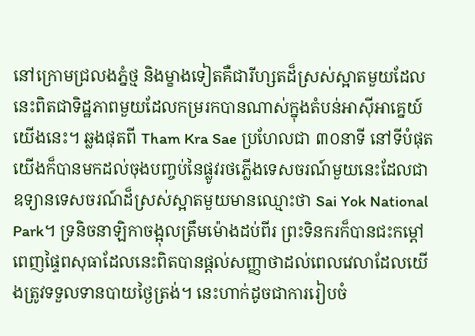នៅក្រោមជ្រលងភ្នំថ្ម និងម្ខាងទៀតគឺជារីហ្សតដ៏ស្រស់ស្អាតមួយដែលនេះពិតជាទិដ្ឋភាពមួយដែលកម្ររកបានណាស់ក្នុងតំបន់អាស៊ីអាគ្នេយ៍យើងនេះ។ ឆ្លងផុតពី Tham Kra Sae ប្រហែលជា ៣០នាទី នៅទីបំផុតយើងក៏បានមកដល់ចុងបញ្ចប់នៃផ្លូវរថភ្លើងទេសចរណ៍មួយនេះដែលជាឧទ្យានទេសចរណ៍ដ៏ស្រស់ស្អាតមួយមានឈ្មោះថា Sai Yok National Park។ ទ្រនិចនាឡិកាចង្អុលត្រឹមម៉ោងដប់ពីរ ព្រះទិនករក៏បានជះកម្តៅពេញផ្ទៃពសុធាដែលនេះពិតបានផ្តល់សញ្ញាថាដល់ពេលវេលាដែលយើងត្រូវទទួលទានបាយថ្ងៃត្រង់។ នេះហាក់ដូចជាការរៀបចំ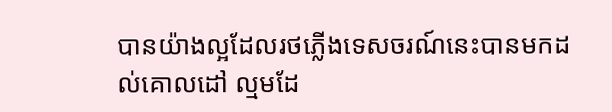បានយ៉ាងល្អដែលរថភ្លើងទេសចរណ៍នេះបានមកដល់គោលដៅ ល្មមដែ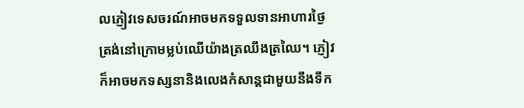លភ្ញៀវទេសចរណ៍អាចមកទទួលទានអាហារថ្ងៃត្រង់នៅក្រោមម្លប់ឈើយ៉ាងត្រឈឹងត្រឈៃ។ ភ្ញៀវក៏អាចមកទស្សនានិងលេងកំសាន្តជាមួយនឹងទឹក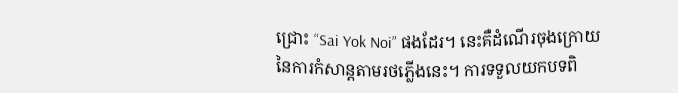ជ្រោះ “Sai Yok Noi” ផងដែរ។ នេះគឺដំណើរចុងក្រោយនៃការកំសាន្តតាមរថភ្លើងនេះ។ ការទទួលយកបទពិ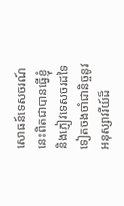សោធន៍ទេសចរណ៍នេះពិតជាបានធ្វើខ្ញុំនិងភ្ញៀវទេសចរដទៃទៀតចងចាំជានិច្ចនូវអនុស្សាវរីយ៍ដ៏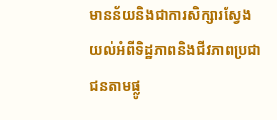មានន័យនិងជាការសិក្សារស្វែងយល់អំពីទិដ្ឋភាពនិងជីវភាពប្រជាជនតាមផ្លូ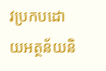វប្រកបដោយអត្ថន័យនិ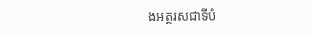ងអត្ថរសជាទីបំ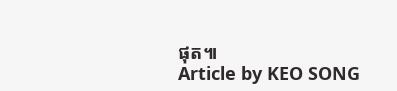ផុត៕
Article by KEO SONG